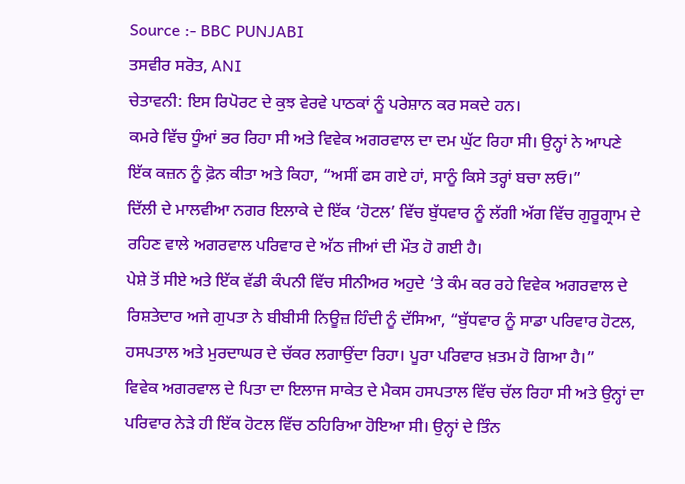Source :- BBC PUNJABI
ਤਸਵੀਰ ਸਰੋਤ, ANI
ਚੇਤਾਵਨੀ: ਇਸ ਰਿਪੋਰਟ ਦੇ ਕੁਝ ਵੇਰਵੇ ਪਾਠਕਾਂ ਨੂੰ ਪਰੇਸ਼ਾਨ ਕਰ ਸਕਦੇ ਹਨ।
ਕਮਰੇ ਵਿੱਚ ਧੂੰਆਂ ਭਰ ਰਿਹਾ ਸੀ ਅਤੇ ਵਿਵੇਕ ਅਗਰਵਾਲ ਦਾ ਦਮ ਘੁੱਟ ਰਿਹਾ ਸੀ। ਉਨ੍ਹਾਂ ਨੇ ਆਪਣੇ ਇੱਕ ਕਜ਼ਨ ਨੂੰ ਫ਼ੋਨ ਕੀਤਾ ਅਤੇ ਕਿਹਾ, “ਅਸੀਂ ਫਸ ਗਏ ਹਾਂ, ਸਾਨੂੰ ਕਿਸੇ ਤਰ੍ਹਾਂ ਬਚਾ ਲਓ।”
ਦਿੱਲੀ ਦੇ ਮਾਲਵੀਆ ਨਗਰ ਇਲਾਕੇ ਦੇ ਇੱਕ ‘ਹੋਟਲ’ ਵਿੱਚ ਬੁੱਧਵਾਰ ਨੂੰ ਲੱਗੀ ਅੱਗ ਵਿੱਚ ਗੁਰੂਗ੍ਰਾਮ ਦੇ ਰਹਿਣ ਵਾਲੇ ਅਗਰਵਾਲ ਪਰਿਵਾਰ ਦੇ ਅੱਠ ਜੀਆਂ ਦੀ ਮੌਤ ਹੋ ਗਈ ਹੈ।
ਪੇਸ਼ੇ ਤੋਂ ਸੀਏ ਅਤੇ ਇੱਕ ਵੱਡੀ ਕੰਪਨੀ ਵਿੱਚ ਸੀਨੀਅਰ ਅਹੁਦੇ ‘ਤੇ ਕੰਮ ਕਰ ਰਹੇ ਵਿਵੇਕ ਅਗਰਵਾਲ ਦੇ ਰਿਸ਼ਤੇਦਾਰ ਅਜੇ ਗੁਪਤਾ ਨੇ ਬੀਬੀਸੀ ਨਿਊਜ਼ ਹਿੰਦੀ ਨੂੰ ਦੱਸਿਆ, “ਬੁੱਧਵਾਰ ਨੂੰ ਸਾਡਾ ਪਰਿਵਾਰ ਹੋਟਲ, ਹਸਪਤਾਲ ਅਤੇ ਮੁਰਦਾਘਰ ਦੇ ਚੱਕਰ ਲਗਾਉਂਦਾ ਰਿਹਾ। ਪੂਰਾ ਪਰਿਵਾਰ ਖ਼ਤਮ ਹੋ ਗਿਆ ਹੈ।”
ਵਿਵੇਕ ਅਗਰਵਾਲ ਦੇ ਪਿਤਾ ਦਾ ਇਲਾਜ ਸਾਕੇਤ ਦੇ ਮੈਕਸ ਹਸਪਤਾਲ ਵਿੱਚ ਚੱਲ ਰਿਹਾ ਸੀ ਅਤੇ ਉਨ੍ਹਾਂ ਦਾ ਪਰਿਵਾਰ ਨੇੜੇ ਹੀ ਇੱਕ ਹੋਟਲ ਵਿੱਚ ਠਹਿਰਿਆ ਹੋਇਆ ਸੀ। ਉਨ੍ਹਾਂ ਦੇ ਤਿੰਨ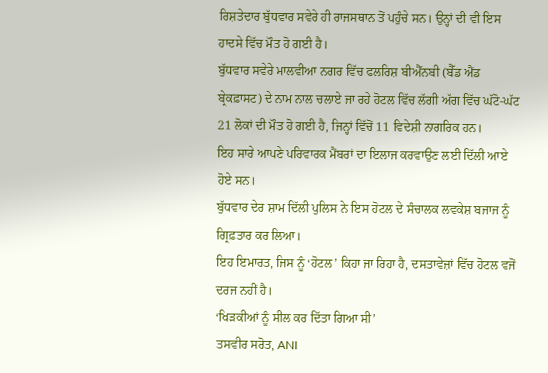ਰਿਸ਼ਤੇਦਾਰ ਬੁੱਧਵਾਰ ਸਵੇਰੇ ਹੀ ਰਾਜਸਥਾਨ ਤੋਂ ਪਹੁੰਚੇ ਸਨ। ਉਨ੍ਹਾਂ ਦੀ ਵੀ ਇਸ ਹਾਦਸੇ ਵਿੱਚ ਮੌਤ ਹੋ ਗਈ ਹੈ।
ਬੁੱਧਵਾਰ ਸਵੇਰੇ ਮਾਲਵੀਆ ਨਗਰ ਵਿੱਚ ਫਲਰਿਸ਼ ਬੀਐੱਨਬੀ (ਬੈੱਡ ਐਂਡ ਬ੍ਰੇਕਫ਼ਾਸਟ) ਦੇ ਨਾਮ ਨਾਲ ਚਲਾਏ ਜਾ ਰਹੇ ਹੋਟਲ ਵਿੱਚ ਲੱਗੀ ਅੱਗ ਵਿੱਚ ਘੱਟੋ-ਘੱਟ 21 ਲੋਕਾਂ ਦੀ ਮੌਤ ਹੋ ਗਈ ਹੈ, ਜਿਨ੍ਹਾਂ ਵਿੱਚੋਂ 11 ਵਿਦੇਸ਼ੀ ਨਾਗਰਿਕ ਹਨ।
ਇਹ ਸਾਰੇ ਆਪਣੇ ਪਰਿਵਾਰਕ ਮੈਂਬਰਾਂ ਦਾ ਇਲਾਜ ਕਰਵਾਉਣ ਲਈ ਦਿੱਲੀ ਆਏ ਹੋਏ ਸਨ।
ਬੁੱਧਵਾਰ ਦੇਰ ਸ਼ਾਮ ਦਿੱਲੀ ਪੁਲਿਸ ਨੇ ਇਸ ਹੋਟਲ ਦੇ ਸੰਚਾਲਕ ਲਵਕੇਸ਼ ਬਜਾਜ ਨੂੰ ਗ੍ਰਿਫ਼ਤਾਰ ਕਰ ਲਿਆ।
ਇਹ ਇਮਾਰਤ, ਜਿਸ ਨੂੰ ‘ਹੋਟਲ’ ਕਿਹਾ ਜਾ ਰਿਹਾ ਹੈ, ਦਸਤਾਵੇਜ਼ਾਂ ਵਿੱਚ ਹੋਟਲ ਵਜੋਂ ਦਰਜ ਨਹੀਂ ਹੈ।
‘ਖਿੜਕੀਆਂ ਨੂੰ ਸੀਲ ਕਰ ਦਿੱਤਾ ਗਿਆ ਸੀ’
ਤਸਵੀਰ ਸਰੋਤ, ANI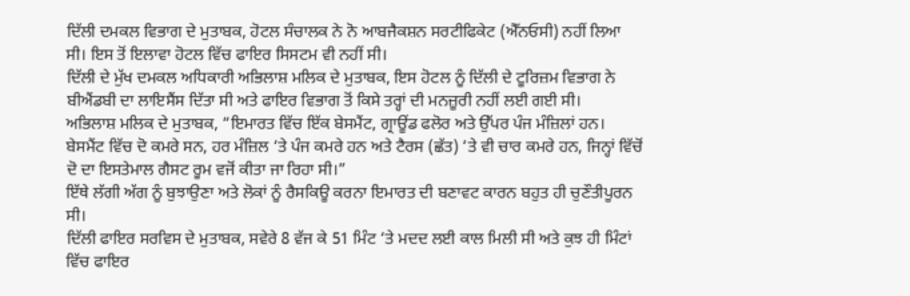ਦਿੱਲੀ ਦਮਕਲ ਵਿਭਾਗ ਦੇ ਮੁਤਾਬਕ, ਹੋਟਲ ਸੰਚਾਲਕ ਨੇ ਨੋ ਆਬਜੈਕਸ਼ਨ ਸਰਟੀਫਿਕੇਟ (ਐੱਨਓਸੀ) ਨਹੀਂ ਲਿਆ ਸੀ। ਇਸ ਤੋਂ ਇਲਾਵਾ ਹੋਟਲ ਵਿੱਚ ਫਾਇਰ ਸਿਸਟਮ ਵੀ ਨਹੀਂ ਸੀ।
ਦਿੱਲੀ ਦੇ ਮੁੱਖ ਦਮਕਲ ਅਧਿਕਾਰੀ ਅਭਿਲਾਸ਼ ਮਲਿਕ ਦੇ ਮੁਤਾਬਕ, ਇਸ ਹੋਟਲ ਨੂੰ ਦਿੱਲੀ ਦੇ ਟੂਰਿਜ਼ਮ ਵਿਭਾਗ ਨੇ ਬੀਐਂਡਬੀ ਦਾ ਲਾਇਸੈਂਸ ਦਿੱਤਾ ਸੀ ਅਤੇ ਫਾਇਰ ਵਿਭਾਗ ਤੋਂ ਕਿਸੇ ਤਰ੍ਹਾਂ ਦੀ ਮਨਜ਼ੂਰੀ ਨਹੀਂ ਲਈ ਗਈ ਸੀ।
ਅਭਿਲਾਸ਼ ਮਲਿਕ ਦੇ ਮੁਤਾਬਕ, “ਇਮਾਰਤ ਵਿੱਚ ਇੱਕ ਬੇਸਮੈਂਟ, ਗ੍ਰਾਊਂਡ ਫਲੋਰ ਅਤੇ ਉੱਪਰ ਪੰਜ ਮੰਜ਼ਿਲਾਂ ਹਨ। ਬੇਸਮੈਂਟ ਵਿੱਚ ਦੋ ਕਮਰੇ ਸਨ, ਹਰ ਮੰਜ਼ਿਲ ‘ਤੇ ਪੰਜ ਕਮਰੇ ਹਨ ਅਤੇ ਟੈਰਸ (ਛੱਤ) ‘ਤੇ ਵੀ ਚਾਰ ਕਮਰੇ ਹਨ, ਜਿਨ੍ਹਾਂ ਵਿੱਚੋਂ ਦੋ ਦਾ ਇਸਤੇਮਾਲ ਗੈਸਟ ਰੂਮ ਵਜੋਂ ਕੀਤਾ ਜਾ ਰਿਹਾ ਸੀ।”
ਇੱਥੇ ਲੱਗੀ ਅੱਗ ਨੂੰ ਬੁਝਾਉਣਾ ਅਤੇ ਲੋਕਾਂ ਨੂੰ ਰੈਸਕਿਊ ਕਰਨਾ ਇਮਾਰਤ ਦੀ ਬਣਾਵਟ ਕਾਰਨ ਬਹੁਤ ਹੀ ਚੁਣੌਤੀਪੂਰਨ ਸੀ।
ਦਿੱਲੀ ਫਾਇਰ ਸਰਵਿਸ ਦੇ ਮੁਤਾਬਕ, ਸਵੇਰੇ 8 ਵੱਜ ਕੇ 51 ਮਿੰਟ ‘ਤੇ ਮਦਦ ਲਈ ਕਾਲ ਮਿਲੀ ਸੀ ਅਤੇ ਕੁਝ ਹੀ ਮਿੰਟਾਂ ਵਿੱਚ ਫਾਇਰ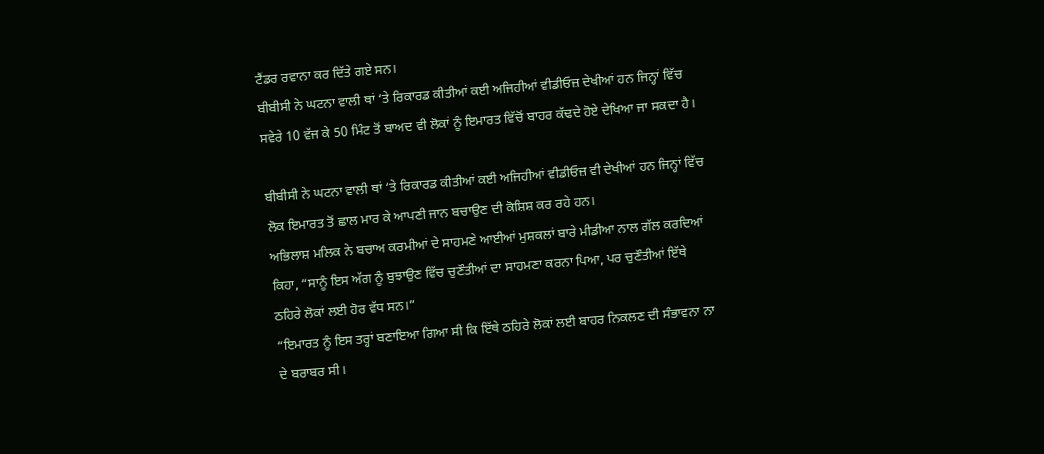ਟੈਂਡਰ ਰਵਾਨਾ ਕਰ ਦਿੱਤੇ ਗਏ ਸਨ।
ਬੀਬੀਸੀ ਨੇ ਘਟਨਾ ਵਾਲੀ ਥਾਂ ‘ਤੇ ਰਿਕਾਰਡ ਕੀਤੀਆਂ ਕਈ ਅਜਿਹੀਆਂ ਵੀਡੀਓਜ਼ ਦੇਖੀਆਂ ਹਨ ਜਿਨ੍ਹਾਂ ਵਿੱਚ ਸਵੇਰੇ 10 ਵੱਜ ਕੇ 50 ਮਿੰਟ ਤੋਂ ਬਾਅਦ ਵੀ ਲੋਕਾਂ ਨੂੰ ਇਮਾਰਤ ਵਿੱਚੋਂ ਬਾਹਰ ਕੱਢਦੇ ਹੋਏ ਦੇਖਿਆ ਜਾ ਸਕਦਾ ਹੈ।

ਬੀਬੀਸੀ ਨੇ ਘਟਨਾ ਵਾਲੀ ਥਾਂ ‘ਤੇ ਰਿਕਾਰਡ ਕੀਤੀਆਂ ਕਈ ਅਜਿਹੀਆਂ ਵੀਡੀਓਜ਼ ਵੀ ਦੇਖੀਆਂ ਹਨ ਜਿਨ੍ਹਾਂ ਵਿੱਚ ਲੋਕ ਇਮਾਰਤ ਤੋਂ ਛਾਲ ਮਾਰ ਕੇ ਆਪਣੀ ਜਾਨ ਬਚਾਉਣ ਦੀ ਕੋਸ਼ਿਸ਼ ਕਰ ਰਹੇ ਹਨ।
ਅਭਿਲਾਸ਼ ਮਲਿਕ ਨੇ ਬਚਾਅ ਕਰਮੀਆਂ ਦੇ ਸਾਹਮਣੇ ਆਈਆਂ ਮੁਸ਼ਕਲਾਂ ਬਾਰੇ ਮੀਡੀਆ ਨਾਲ ਗੱਲ ਕਰਦਿਆਂ ਕਿਹਾ, “ਸਾਨੂੰ ਇਸ ਅੱਗ ਨੂੰ ਬੁਝਾਉਣ ਵਿੱਚ ਚੁਣੌਤੀਆਂ ਦਾ ਸਾਹਮਣਾ ਕਰਨਾ ਪਿਆ, ਪਰ ਚੁਣੌਤੀਆਂ ਇੱਥੇ ਠਹਿਰੇ ਲੋਕਾਂ ਲਈ ਹੋਰ ਵੱਧ ਸਨ।”
“ਇਮਾਰਤ ਨੂੰ ਇਸ ਤਰ੍ਹਾਂ ਬਣਾਇਆ ਗਿਆ ਸੀ ਕਿ ਇੱਥੇ ਠਹਿਰੇ ਲੋਕਾਂ ਲਈ ਬਾਹਰ ਨਿਕਲਣ ਦੀ ਸੰਭਾਵਨਾ ਨਾ ਦੇ ਬਰਾਬਰ ਸੀ।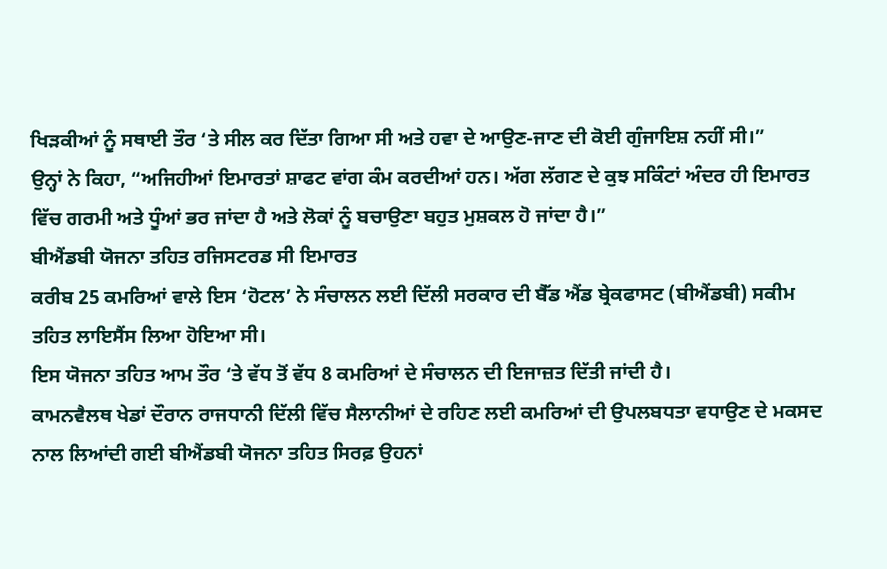ਖਿੜਕੀਆਂ ਨੂੰ ਸਥਾਈ ਤੌਰ ‘ਤੇ ਸੀਲ ਕਰ ਦਿੱਤਾ ਗਿਆ ਸੀ ਅਤੇ ਹਵਾ ਦੇ ਆਉਣ-ਜਾਣ ਦੀ ਕੋਈ ਗੁੰਜਾਇਸ਼ ਨਹੀਂ ਸੀ।”
ਉਨ੍ਹਾਂ ਨੇ ਕਿਹਾ, “ਅਜਿਹੀਆਂ ਇਮਾਰਤਾਂ ਸ਼ਾਫਟ ਵਾਂਗ ਕੰਮ ਕਰਦੀਆਂ ਹਨ। ਅੱਗ ਲੱਗਣ ਦੇ ਕੁਝ ਸਕਿੰਟਾਂ ਅੰਦਰ ਹੀ ਇਮਾਰਤ ਵਿੱਚ ਗਰਮੀ ਅਤੇ ਧੂੰਆਂ ਭਰ ਜਾਂਦਾ ਹੈ ਅਤੇ ਲੋਕਾਂ ਨੂੰ ਬਚਾਉਣਾ ਬਹੁਤ ਮੁਸ਼ਕਲ ਹੋ ਜਾਂਦਾ ਹੈ।”
ਬੀਐਂਡਬੀ ਯੋਜਨਾ ਤਹਿਤ ਰਜਿਸਟਰਡ ਸੀ ਇਮਾਰਤ
ਕਰੀਬ 25 ਕਮਰਿਆਂ ਵਾਲੇ ਇਸ ‘ਹੋਟਲ’ ਨੇ ਸੰਚਾਲਨ ਲਈ ਦਿੱਲੀ ਸਰਕਾਰ ਦੀ ਬੈੱਡ ਐਂਡ ਬ੍ਰੇਕਫਾਸਟ (ਬੀਐਂਡਬੀ) ਸਕੀਮ ਤਹਿਤ ਲਾਇਸੈਂਸ ਲਿਆ ਹੋਇਆ ਸੀ।
ਇਸ ਯੋਜਨਾ ਤਹਿਤ ਆਮ ਤੌਰ ‘ਤੇ ਵੱਧ ਤੋਂ ਵੱਧ 8 ਕਮਰਿਆਂ ਦੇ ਸੰਚਾਲਨ ਦੀ ਇਜਾਜ਼ਤ ਦਿੱਤੀ ਜਾਂਦੀ ਹੈ।
ਕਾਮਨਵੈਲਥ ਖੇਡਾਂ ਦੌਰਾਨ ਰਾਜਧਾਨੀ ਦਿੱਲੀ ਵਿੱਚ ਸੈਲਾਨੀਆਂ ਦੇ ਰਹਿਣ ਲਈ ਕਮਰਿਆਂ ਦੀ ਉਪਲਬਧਤਾ ਵਧਾਉਣ ਦੇ ਮਕਸਦ ਨਾਲ ਲਿਆਂਦੀ ਗਈ ਬੀਐਂਡਬੀ ਯੋਜਨਾ ਤਹਿਤ ਸਿਰਫ਼ ਉਹਨਾਂ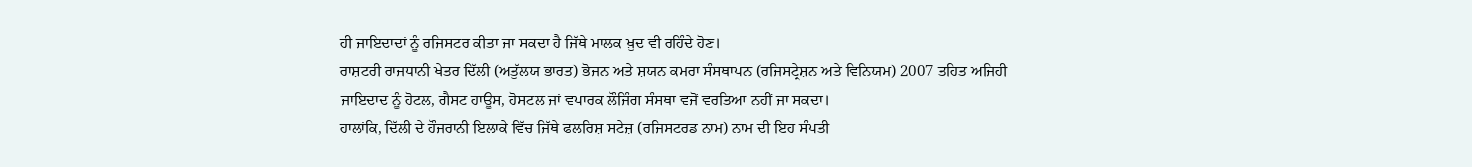ਹੀ ਜਾਇਦਾਦਾਂ ਨੂੰ ਰਜਿਸਟਰ ਕੀਤਾ ਜਾ ਸਕਦਾ ਹੈ ਜਿੱਥੇ ਮਾਲਕ ਖ਼ੁਦ ਵੀ ਰਹਿੰਦੇ ਹੋਣ।
ਰਾਸ਼ਟਰੀ ਰਾਜਧਾਨੀ ਖੇਤਰ ਦਿੱਲੀ (ਅਤੁੱਲਯ ਭਾਰਤ) ਭੋਜਨ ਅਤੇ ਸ਼ਯਨ ਕਮਰਾ ਸੰਸਥਾਪਨ (ਰਜਿਸਟ੍ਰੇਸ਼ਨ ਅਤੇ ਵਿਨਿਯਮ) 2007 ਤਹਿਤ ਅਜਿਹੀ ਜਾਇਦਾਦ ਨੂੰ ਹੋਟਲ, ਗੈਸਟ ਹਾਊਸ, ਹੋਸਟਲ ਜਾਂ ਵਪਾਰਕ ਲੌਜਿੰਗ ਸੰਸਥਾ ਵਜੋਂ ਵਰਤਿਆ ਨਹੀਂ ਜਾ ਸਕਦਾ।
ਹਾਲਾਂਕਿ, ਦਿੱਲੀ ਦੇ ਹੌਜਰਾਨੀ ਇਲਾਕੇ ਵਿੱਚ ਜਿੱਥੇ ਫਲਰਿਸ਼ ਸਟੇਜ਼ (ਰਜਿਸਟਰਡ ਨਾਮ) ਨਾਮ ਦੀ ਇਹ ਸੰਪਤੀ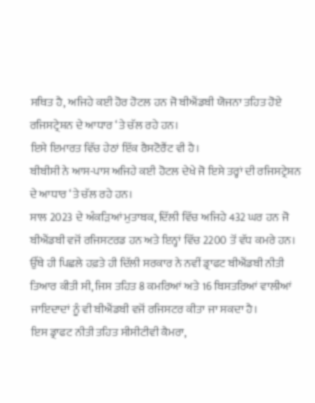ਸਥਿਤ ਹੈ, ਅਜਿਹੇ ਕਈ ਹੋਰ ਹੋਟਲ ਹਨ ਜੋ ਬੀਐਂਡਬੀ ਯੋਜਨਾ ਤਹਿਤ ਹੋਏ ਰਜਿਸਟ੍ਰੇਸ਼ਨ ਦੇ ਆਧਾਰ ‘ਤੇ ਚੱਲ ਰਹੇ ਹਨ।
ਇਸੇ ਇਮਾਰਤ ਵਿੱਚ ਹੇਠਾਂ ਇੱਕ ਰੈਸਟੋਰੈਂਟ ਵੀ ਹੈ।
ਬੀਬੀਸੀ ਨੇ ਆਸ-ਪਾਸ ਅਜਿਹੇ ਕਈ ਹੋਟਲ ਦੇਖੇ ਜੋ ਇਸੇ ਤਰ੍ਹਾਂ ਦੀ ਰਜਿਸਟ੍ਰੇਸ਼ਨ ਦੇ ਆਧਾਰ ‘ਤੇ ਚੱਲ ਰਹੇ ਹਨ।
ਸਾਲ 2023 ਦੇ ਅੰਕੜਿਆਂ ਮੁਤਾਬਕ, ਦਿੱਲੀ ਵਿੱਚ ਅਜਿਹੇ 432 ਘਰ ਹਨ ਜੋ ਬੀਐਂਡਬੀ ਵਜੋਂ ਰਜਿਸਟਰਡ ਹਨ ਅਤੇ ਇਨ੍ਹਾਂ ਵਿੱਚ 2200 ਤੋਂ ਵੱਧ ਕਮਰੇ ਹਨ।
ਉੱਥੇ ਹੀ ਪਿਛਲੇ ਹਫ਼ਤੇ ਹੀ ਦਿੱਲੀ ਸਰਕਾਰ ਨੇ ਨਵੀਂ ਡ੍ਰਾਫਟ ਬੀਐਂਡਬੀ ਨੀਤੀ ਤਿਆਰ ਕੀਤੀ ਸੀ, ਜਿਸ ਤਹਿਤ 8 ਕਮਰਿਆਂ ਅਤੇ 16 ਬਿਸਤਰਿਆਂ ਵਾਲੀਆਂ ਜਾਇਦਾਦਾਂ ਨੂੰ ਵੀ ਬੀਐਂਡਬੀ ਵਜੋਂ ਰਜਿਸਟਰ ਕੀਤਾ ਜਾ ਸਕਦਾ ਹੈ।
ਇਸ ਡ੍ਰਾਫਟ ਨੀਤੀ ਤਹਿਤ ਸੀਸੀਟੀਵੀ ਕੈਮਰਾ,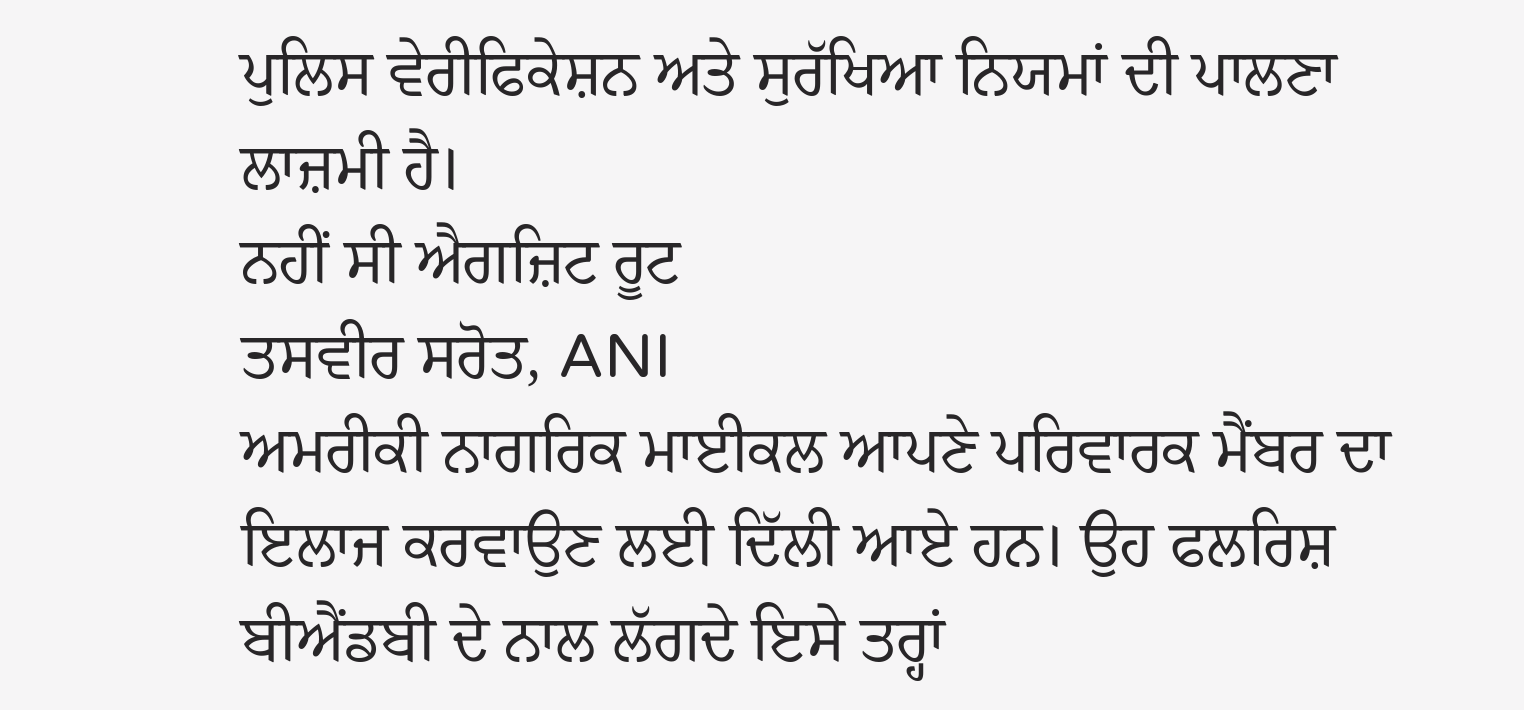ਪੁਲਿਸ ਵੇਰੀਫਿਕੇਸ਼ਨ ਅਤੇ ਸੁਰੱਖਿਆ ਨਿਯਮਾਂ ਦੀ ਪਾਲਣਾ ਲਾਜ਼ਮੀ ਹੈ।
ਨਹੀਂ ਸੀ ਐਗਜ਼ਿਟ ਰੂਟ
ਤਸਵੀਰ ਸਰੋਤ, ANI
ਅਮਰੀਕੀ ਨਾਗਰਿਕ ਮਾਈਕਲ ਆਪਣੇ ਪਰਿਵਾਰਕ ਮੈਂਬਰ ਦਾ ਇਲਾਜ ਕਰਵਾਉਣ ਲਈ ਦਿੱਲੀ ਆਏ ਹਨ। ਉਹ ਫਲਰਿਸ਼ ਬੀਐਂਡਬੀ ਦੇ ਨਾਲ ਲੱਗਦੇ ਇਸੇ ਤਰ੍ਹਾਂ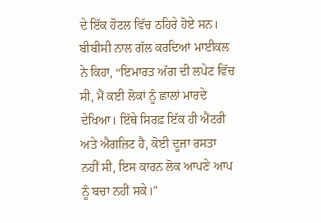ਦੇ ਇੱਕ ਹੋਟਲ ਵਿੱਚ ਠਹਿਰੇ ਹੋਏ ਸਨ।
ਬੀਬੀਸੀ ਨਾਲ ਗੱਲ ਕਰਦਿਆਂ ਮਾਈਕਲ ਨੇ ਕਿਹਾ, “ਇਮਾਰਤ ਅੱਗ ਦੀ ਲਪੇਟ ਵਿੱਚ ਸੀ, ਮੈਂ ਕਈ ਲੋਕਾਂ ਨੂੰ ਛਾਲਾਂ ਮਾਰਦੇ ਦੇਖਿਆ। ਇੱਥੇ ਸਿਰਫ਼ ਇੱਕ ਹੀ ਐਂਟਰੀ ਅਤੇ ਐਗਜ਼ਿਟ ਹੈ, ਕੋਈ ਦੂਜਾ ਰਸਤਾ ਨਹੀਂ ਸੀ, ਇਸ ਕਾਰਨ ਲੋਕ ਆਪਣੇ ਆਪ ਨੂੰ ਬਚਾ ਨਹੀਂ ਸਕੇ।”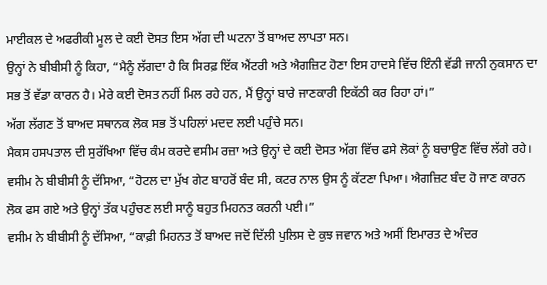ਮਾਈਕਲ ਦੇ ਅਫਰੀਕੀ ਮੂਲ ਦੇ ਕਈ ਦੋਸਤ ਇਸ ਅੱਗ ਦੀ ਘਟਨਾ ਤੋਂ ਬਾਅਦ ਲਾਪਤਾ ਸਨ।
ਉਨ੍ਹਾਂ ਨੇ ਬੀਬੀਸੀ ਨੂੰ ਕਿਹਾ, “ਮੈਨੂੰ ਲੱਗਦਾ ਹੈ ਕਿ ਸਿਰਫ਼ ਇੱਕ ਐਂਟਰੀ ਅਤੇ ਐਗਜ਼ਿਟ ਹੋਣਾ ਇਸ ਹਾਦਸੇ ਵਿੱਚ ਇੰਨੀ ਵੱਡੀ ਜਾਨੀ ਨੁਕਸਾਨ ਦਾ ਸਭ ਤੋਂ ਵੱਡਾ ਕਾਰਨ ਹੈ। ਮੇਰੇ ਕਈ ਦੋਸਤ ਨਹੀਂ ਮਿਲ ਰਹੇ ਹਨ, ਮੈਂ ਉਨ੍ਹਾਂ ਬਾਰੇ ਜਾਣਕਾਰੀ ਇਕੱਠੀ ਕਰ ਰਿਹਾ ਹਾਂ।”
ਅੱਗ ਲੱਗਣ ਤੋਂ ਬਾਅਦ ਸਥਾਨਕ ਲੋਕ ਸਭ ਤੋਂ ਪਹਿਲਾਂ ਮਦਦ ਲਈ ਪਹੁੰਚੇ ਸਨ।
ਮੈਕਸ ਹਸਪਤਾਲ ਦੀ ਸੁਰੱਖਿਆ ਵਿੱਚ ਕੰਮ ਕਰਦੇ ਵਸੀਮ ਰਜ਼ਾ ਅਤੇ ਉਨ੍ਹਾਂ ਦੇ ਕਈ ਦੋਸਤ ਅੱਗ ਵਿੱਚ ਫਸੇ ਲੋਕਾਂ ਨੂੰ ਬਚਾਉਣ ਵਿੱਚ ਲੱਗੇ ਰਹੇ।
ਵਸੀਮ ਨੇ ਬੀਬੀਸੀ ਨੂੰ ਦੱਸਿਆ, “ਹੋਟਲ ਦਾ ਮੁੱਖ ਗੇਟ ਬਾਹਰੋਂ ਬੰਦ ਸੀ, ਕਟਰ ਨਾਲ ਉਸ ਨੂੰ ਕੱਟਣਾ ਪਿਆ। ਐਗਜ਼ਿਟ ਬੰਦ ਹੋ ਜਾਣ ਕਾਰਨ ਲੋਕ ਫਸ ਗਏ ਅਤੇ ਉਨ੍ਹਾਂ ਤੱਕ ਪਹੁੰਚਣ ਲਈ ਸਾਨੂੰ ਬਹੁਤ ਮਿਹਨਤ ਕਰਨੀ ਪਈ।”
ਵਸੀਮ ਨੇ ਬੀਬੀਸੀ ਨੂੰ ਦੱਸਿਆ, “ਕਾਫ਼ੀ ਮਿਹਨਤ ਤੋਂ ਬਾਅਦ ਜਦੋਂ ਦਿੱਲੀ ਪੁਲਿਸ ਦੇ ਕੁਝ ਜਵਾਨ ਅਤੇ ਅਸੀਂ ਇਮਾਰਤ ਦੇ ਅੰਦਰ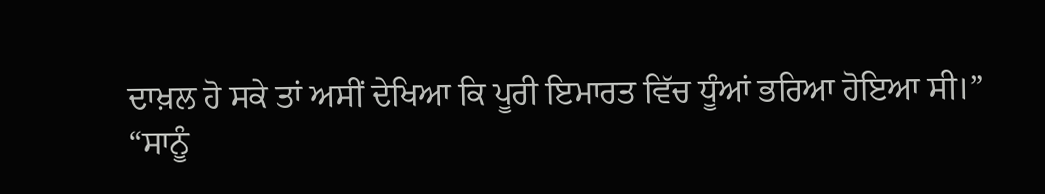ਦਾਖ਼ਲ ਹੋ ਸਕੇ ਤਾਂ ਅਸੀਂ ਦੇਖਿਆ ਕਿ ਪੂਰੀ ਇਮਾਰਤ ਵਿੱਚ ਧੂੰਆਂ ਭਰਿਆ ਹੋਇਆ ਸੀ।”
“ਸਾਨੂੰ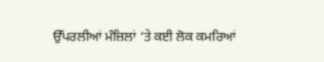ਉੱਪਰਲੀਆਂ ਮੰਜ਼ਿਲਾਂ ‘ਤੇ ਕਈ ਲੋਕ ਕਮਰਿਆਂ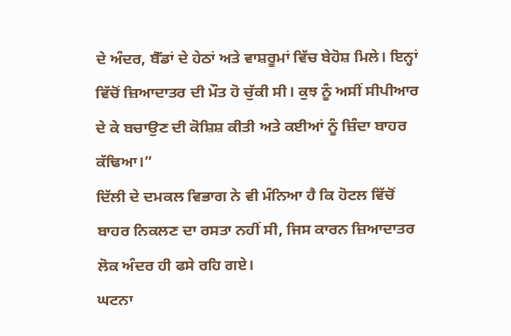ਦੇ ਅੰਦਰ, ਬੈੱਡਾਂ ਦੇ ਹੇਠਾਂ ਅਤੇ ਵਾਸ਼ਰੂਮਾਂ ਵਿੱਚ ਬੇਹੋਸ਼ ਮਿਲੇ। ਇਨ੍ਹਾਂ ਵਿੱਚੋਂ ਜ਼ਿਆਦਾਤਰ ਦੀ ਮੌਤ ਹੋ ਚੁੱਕੀ ਸੀ। ਕੁਝ ਨੂੰ ਅਸੀਂ ਸੀਪੀਆਰ ਦੇ ਕੇ ਬਚਾਉਣ ਦੀ ਕੋਸ਼ਿਸ਼ ਕੀਤੀ ਅਤੇ ਕਈਆਂ ਨੂੰ ਜ਼ਿੰਦਾ ਬਾਹਰ ਕੱਢਿਆ।”
ਦਿੱਲੀ ਦੇ ਦਮਕਲ ਵਿਭਾਗ ਨੇ ਵੀ ਮੰਨਿਆ ਹੈ ਕਿ ਹੋਟਲ ਵਿੱਚੋਂ ਬਾਹਰ ਨਿਕਲਣ ਦਾ ਰਸਤਾ ਨਹੀਂ ਸੀ, ਜਿਸ ਕਾਰਨ ਜ਼ਿਆਦਾਤਰ ਲੋਕ ਅੰਦਰ ਹੀ ਫਸੇ ਰਹਿ ਗਏ।
ਘਟਨਾ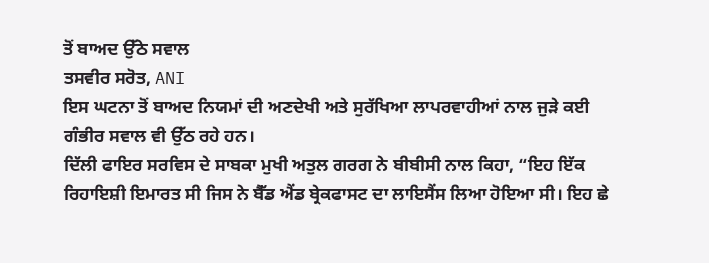ਤੋਂ ਬਾਅਦ ਉੱਠੇ ਸਵਾਲ
ਤਸਵੀਰ ਸਰੋਤ, ANI
ਇਸ ਘਟਨਾ ਤੋਂ ਬਾਅਦ ਨਿਯਮਾਂ ਦੀ ਅਣਦੇਖੀ ਅਤੇ ਸੁਰੱਖਿਆ ਲਾਪਰਵਾਹੀਆਂ ਨਾਲ ਜੁੜੇ ਕਈ ਗੰਭੀਰ ਸਵਾਲ ਵੀ ਉੱਠ ਰਹੇ ਹਨ।
ਦਿੱਲੀ ਫਾਇਰ ਸਰਵਿਸ ਦੇ ਸਾਬਕਾ ਮੁਖੀ ਅਤੁਲ ਗਰਗ ਨੇ ਬੀਬੀਸੀ ਨਾਲ ਕਿਹਾ, “ਇਹ ਇੱਕ ਰਿਹਾਇਸ਼ੀ ਇਮਾਰਤ ਸੀ ਜਿਸ ਨੇ ਬੈੱਡ ਐਂਡ ਬ੍ਰੇਕਫਾਸਟ ਦਾ ਲਾਇਸੈਂਸ ਲਿਆ ਹੋਇਆ ਸੀ। ਇਹ ਛੇ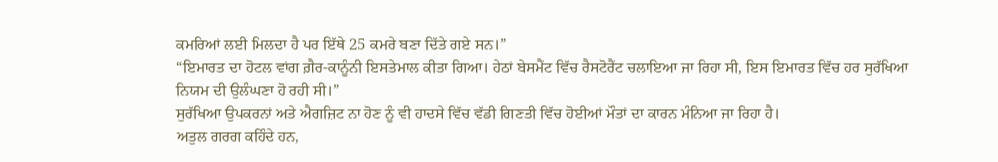ਕਮਰਿਆਂ ਲਈ ਮਿਲਦਾ ਹੈ ਪਰ ਇੱਥੇ 25 ਕਮਰੇ ਬਣਾ ਦਿੱਤੇ ਗਏ ਸਨ।”
“ਇਮਾਰਤ ਦਾ ਹੋਟਲ ਵਾਂਗ ਗ਼ੈਰ-ਕਾਨੂੰਨੀ ਇਸਤੇਮਾਲ ਕੀਤਾ ਗਿਆ। ਹੇਠਾਂ ਬੇਸਮੈਂਟ ਵਿੱਚ ਰੈਸਟੋਰੈਂਟ ਚਲਾਇਆ ਜਾ ਰਿਹਾ ਸੀ, ਇਸ ਇਮਾਰਤ ਵਿੱਚ ਹਰ ਸੁਰੱਖਿਆ ਨਿਯਮ ਦੀ ਉਲੰਘਣਾ ਹੋ ਰਹੀ ਸੀ।”
ਸੁਰੱਖਿਆ ਉਪਕਰਨਾਂ ਅਤੇ ਐਗਜ਼ਿਟ ਨਾ ਹੋਣ ਨੂੰ ਵੀ ਹਾਦਸੇ ਵਿੱਚ ਵੱਡੀ ਗਿਣਤੀ ਵਿੱਚ ਹੋਈਆਂ ਮੌਤਾਂ ਦਾ ਕਾਰਨ ਮੰਨਿਆ ਜਾ ਰਿਹਾ ਹੈ।
ਅਤੁਲ ਗਰਗ ਕਹਿੰਦੇ ਹਨ,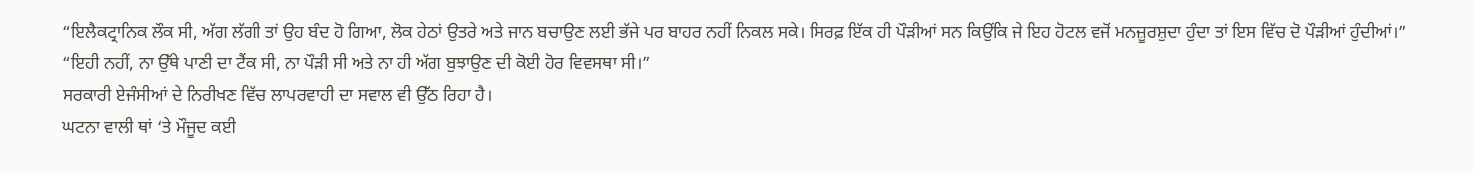“ਇਲੈਕਟ੍ਰਾਨਿਕ ਲੌਕ ਸੀ, ਅੱਗ ਲੱਗੀ ਤਾਂ ਉਹ ਬੰਦ ਹੋ ਗਿਆ, ਲੋਕ ਹੇਠਾਂ ਉਤਰੇ ਅਤੇ ਜਾਨ ਬਚਾਉਣ ਲਈ ਭੱਜੇ ਪਰ ਬਾਹਰ ਨਹੀਂ ਨਿਕਲ ਸਕੇ। ਸਿਰਫ਼ ਇੱਕ ਹੀ ਪੌੜੀਆਂ ਸਨ ਕਿਉਂਕਿ ਜੇ ਇਹ ਹੋਟਲ ਵਜੋਂ ਮਨਜ਼ੂਰਸ਼ੁਦਾ ਹੁੰਦਾ ਤਾਂ ਇਸ ਵਿੱਚ ਦੋ ਪੌੜੀਆਂ ਹੁੰਦੀਆਂ।”
“ਇਹੀ ਨਹੀਂ, ਨਾ ਉੱਥੇ ਪਾਣੀ ਦਾ ਟੈਂਕ ਸੀ, ਨਾ ਪੌੜੀ ਸੀ ਅਤੇ ਨਾ ਹੀ ਅੱਗ ਬੁਝਾਉਣ ਦੀ ਕੋਈ ਹੋਰ ਵਿਵਸਥਾ ਸੀ।”
ਸਰਕਾਰੀ ਏਜੰਸੀਆਂ ਦੇ ਨਿਰੀਖਣ ਵਿੱਚ ਲਾਪਰਵਾਹੀ ਦਾ ਸਵਾਲ ਵੀ ਉੱਠ ਰਿਹਾ ਹੈ।
ਘਟਨਾ ਵਾਲੀ ਥਾਂ ‘ਤੇ ਮੌਜੂਦ ਕਈ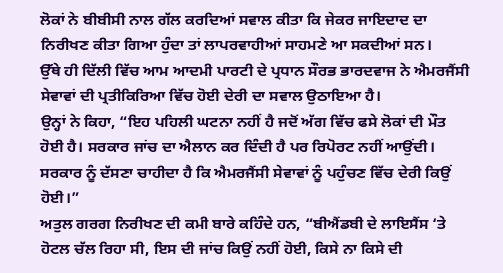ਲੋਕਾਂ ਨੇ ਬੀਬੀਸੀ ਨਾਲ ਗੱਲ ਕਰਦਿਆਂ ਸਵਾਲ ਕੀਤਾ ਕਿ ਜੇਕਰ ਜਾਇਦਾਦ ਦਾ ਨਿਰੀਖਣ ਕੀਤਾ ਗਿਆ ਹੁੰਦਾ ਤਾਂ ਲਾਪਰਵਾਹੀਆਂ ਸਾਹਮਣੇ ਆ ਸਕਦੀਆਂ ਸਨ।
ਉੱਥੇ ਹੀ ਦਿੱਲੀ ਵਿੱਚ ਆਮ ਆਦਮੀ ਪਾਰਟੀ ਦੇ ਪ੍ਰਧਾਨ ਸੌਰਭ ਭਾਰਦਵਾਜ ਨੇ ਐਮਰਜੈਂਸੀ ਸੇਵਾਵਾਂ ਦੀ ਪ੍ਰਤੀਕਿਰਿਆ ਵਿੱਚ ਹੋਈ ਦੇਰੀ ਦਾ ਸਵਾਲ ਉਠਾਇਆ ਹੈ।
ਉਨ੍ਹਾਂ ਨੇ ਕਿਹਾ, “ਇਹ ਪਹਿਲੀ ਘਟਨਾ ਨਹੀਂ ਹੈ ਜਦੋਂ ਅੱਗ ਵਿੱਚ ਫਸੇ ਲੋਕਾਂ ਦੀ ਮੌਤ ਹੋਈ ਹੈ। ਸਰਕਾਰ ਜਾਂਚ ਦਾ ਐਲਾਨ ਕਰ ਦਿੰਦੀ ਹੈ ਪਰ ਰਿਪੋਰਟ ਨਹੀਂ ਆਉਂਦੀ। ਸਰਕਾਰ ਨੂੰ ਦੱਸਣਾ ਚਾਹੀਦਾ ਹੈ ਕਿ ਐਮਰਜੈਂਸੀ ਸੇਵਾਵਾਂ ਨੂੰ ਪਹੁੰਚਣ ਵਿੱਚ ਦੇਰੀ ਕਿਉਂ ਹੋਈ।”
ਅਤੁਲ ਗਰਗ ਨਿਰੀਖਣ ਦੀ ਕਮੀ ਬਾਰੇ ਕਹਿੰਦੇ ਹਨ, “ਬੀਐਂਡਬੀ ਦੇ ਲਾਇਸੈਂਸ ‘ਤੇ ਹੋਟਲ ਚੱਲ ਰਿਹਾ ਸੀ, ਇਸ ਦੀ ਜਾਂਚ ਕਿਉਂ ਨਹੀਂ ਹੋਈ, ਕਿਸੇ ਨਾ ਕਿਸੇ ਦੀ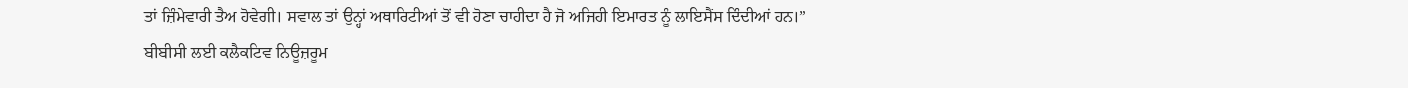ਤਾਂ ਜ਼ਿੰਮੇਵਾਰੀ ਤੈਅ ਹੋਵੇਗੀ। ਸਵਾਲ ਤਾਂ ਉਨ੍ਹਾਂ ਅਥਾਰਿਟੀਆਂ ਤੋਂ ਵੀ ਹੋਣਾ ਚਾਹੀਦਾ ਹੈ ਜੋ ਅਜਿਹੀ ਇਮਾਰਤ ਨੂੰ ਲਾਇਸੈਂਸ ਦਿੰਦੀਆਂ ਹਨ।”
ਬੀਬੀਸੀ ਲਈ ਕਲੈਕਟਿਵ ਨਿਊਜ਼ਰੂਮ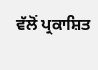ਵੱਲੋਂ ਪ੍ਰਕਾਸ਼ਿਤ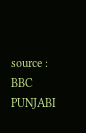source : BBC PUNJABI